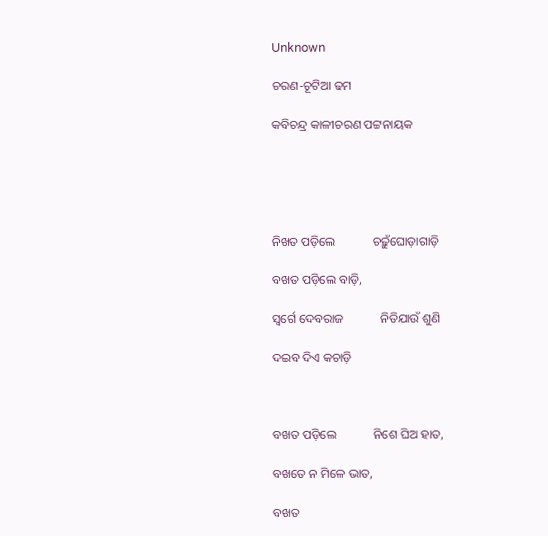Unknown

ଚରଣ-ଚୂଟିଆ ଢମ

କବିଚନ୍ଦ୍ର କାଳୀଚରଣ ପଟ୍ଟନାୟକ





ନିଖତ ପଡ଼ିଲେ            ଚଢ଼ୁଁଘୋଡ଼ାଗାଡ଼ି

ବଖତ ପଡ଼ିଲେ ବାଡ଼ି,

ସ୍ୱର୍ଗେ ଦେବରାଜ            ନିତିଯାଉଁ ଶୁଣି

ଦଇବ ଦିଏ କଚାଡ଼ି



ବଖତ ପଡ଼ିଲେ            ନିଶେ ଘିଅ ହାତ,

ବଖତେ ନ ମିଳେ ଭାତ,

ବଖତ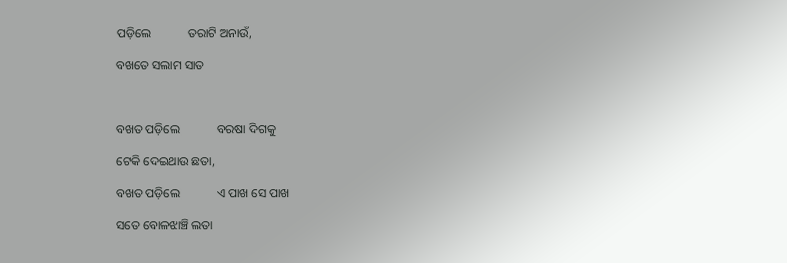ପଡ଼ିଲେ            ତରାଟି ଅନାଉଁ,

ବଖତେ ସଲାମ ସାତ



ବଖତ ପଡ଼ିଲେ            ବରଷା ଦିଗକୁ

ଟେକି ଦେଇଥାଉ ଛତା,

ବଖତ ପଡ଼ିଲେ            ଏ ପାଖ ସେ ପାଖ

ସତେ ବୋଳଝାଞ୍ଚି ଲତା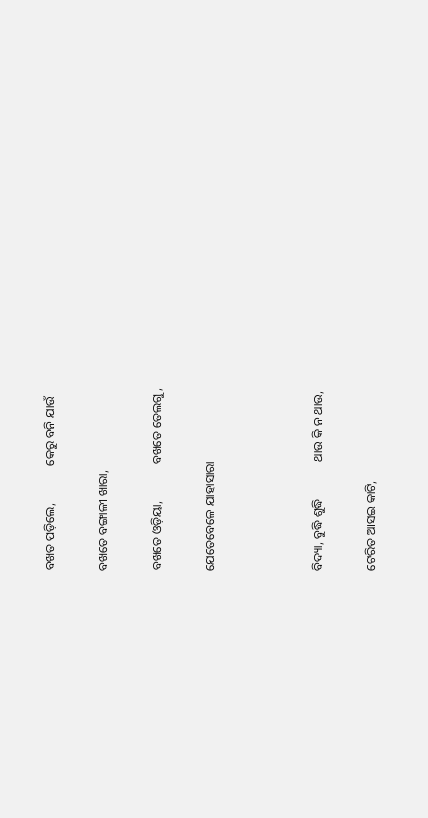ବଖତ ପଡ଼ିଲେ,            କେରୁ ବନି ଯାଉଁ

ବଖତେ ବଙ୍ଗାଳୀ ଖାରା,

ବଖତେ ଓଡ଼ିୟା,            ବଖତେ ତେଲଗୁ,

ଯେତେବେଳେ ଯାହାସାରା



ବିଦ୍ୟା, ବୁଦ୍ଧି ଶୁଦ୍ଧି            ଥାଉ କି ନ ଥାଉ,

ଟେରିତ ଆସଇ କାଟି,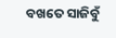ବଖତେ ସାଜିବୁଁ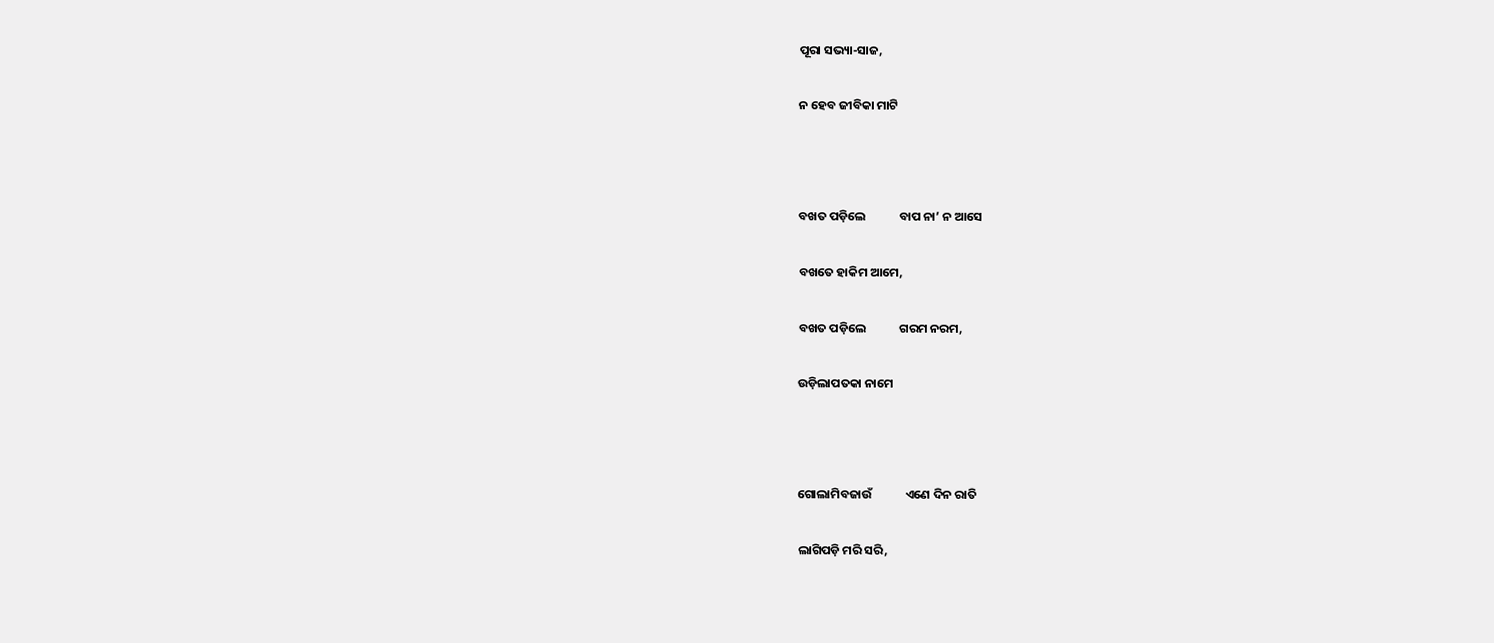ପୂରା ସଭ୍ୟା-ସାଜ,

ନ ହେବ ଜୀବିକା ମାଟି



ବଖତ ପଡ଼ିଲେ            ବାପ ନା’ ନ ଆସେ

ବଖତେ ହାକିମ ଆମେ,

ବଖତ ପଡ଼ିଲେ            ଗରମ ନରମ,

ଉଡ଼ିଲାପତକା ନାମେ



ଗୋଲାମିବଜାଉଁ            ଏଣେ ଦିନ ରାତି

ଲାଗିପଡ଼ି ମରି ସରି,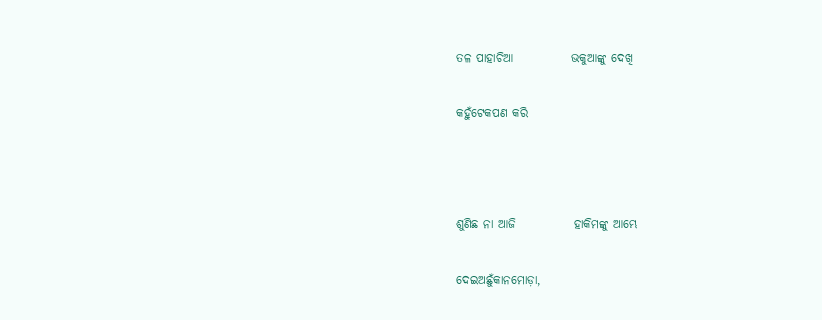ତଳ ପାହାଚିଆ            ଭକୁଆଙ୍କୁ ଦେଖି

କହୁଁଟେକପଣ କରି



ଶୁଣିଛ ନା ଆଜି            ହାକିମଙ୍କୁ ଆମ୍ଭେ

ଦେଇଅଛୁଁକାନମୋଡ଼ା,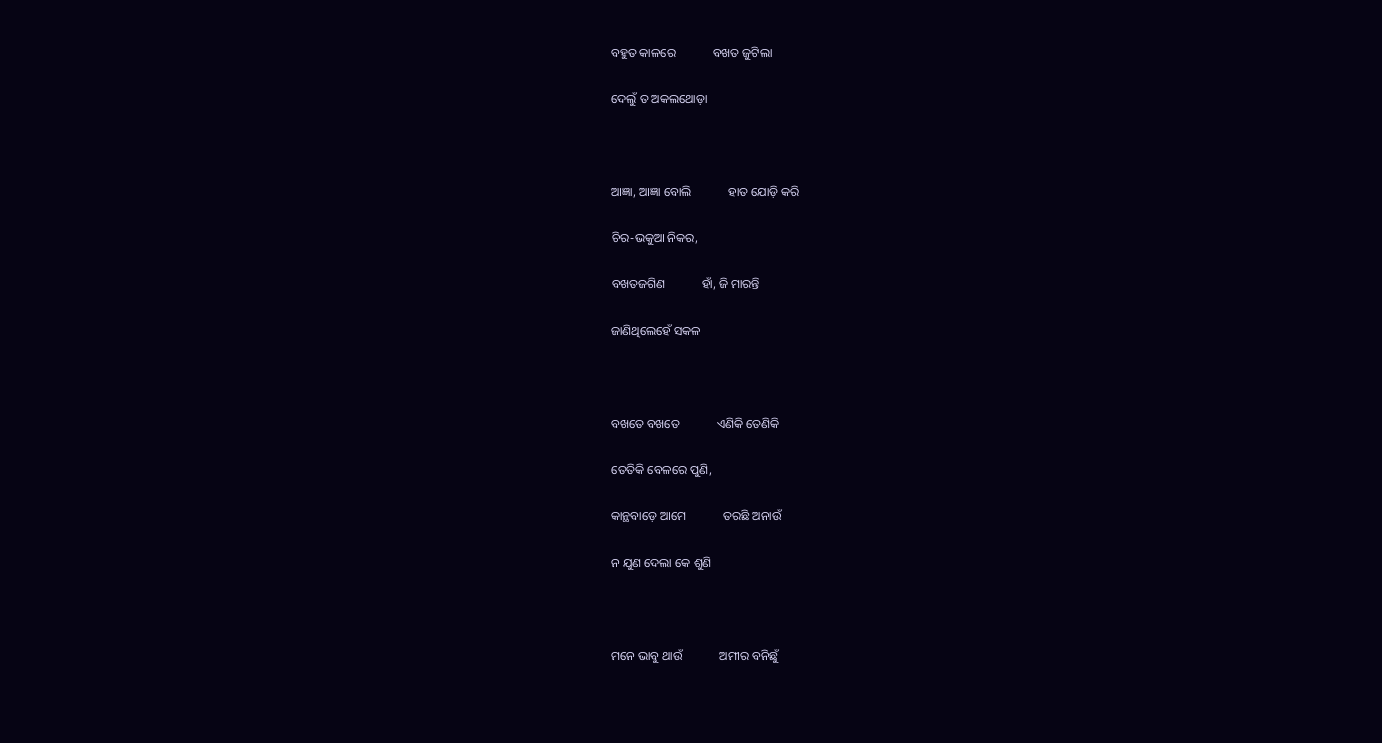ବହୁତ କାଳରେ            ବଖତ ଜୁଟିଲା

ଦେଲୁଁ ତ ଅକଲଥୋଡ଼ା



ଆଜ୍ଞା, ଆଜ୍ଞା ବୋଲି            ହାତ ଯୋଡ଼ି କରି

ଚିର-ଭକୁଆ ନିକର,

ବଖତଜଗିଣ            ହାଁ, ଜି ମାରନ୍ତି

ଜାଣିଥିଲେହେଁ ସକଳ



ବଖତେ ବଖତେ            ଏଣିକି ତେଣିକି

ତେତିକି ବେଳରେ ପୁଣି,

କାନ୍ଥବାଡ଼େ ଆମେ            ତରଛି ଅନାଉଁ

ନ ଯୁଣ ଦେଲା କେ ଶୁଣି



ମନେ ଭାବୁ ଥାଉଁ            ଅମୀର ବନିଛୁଁ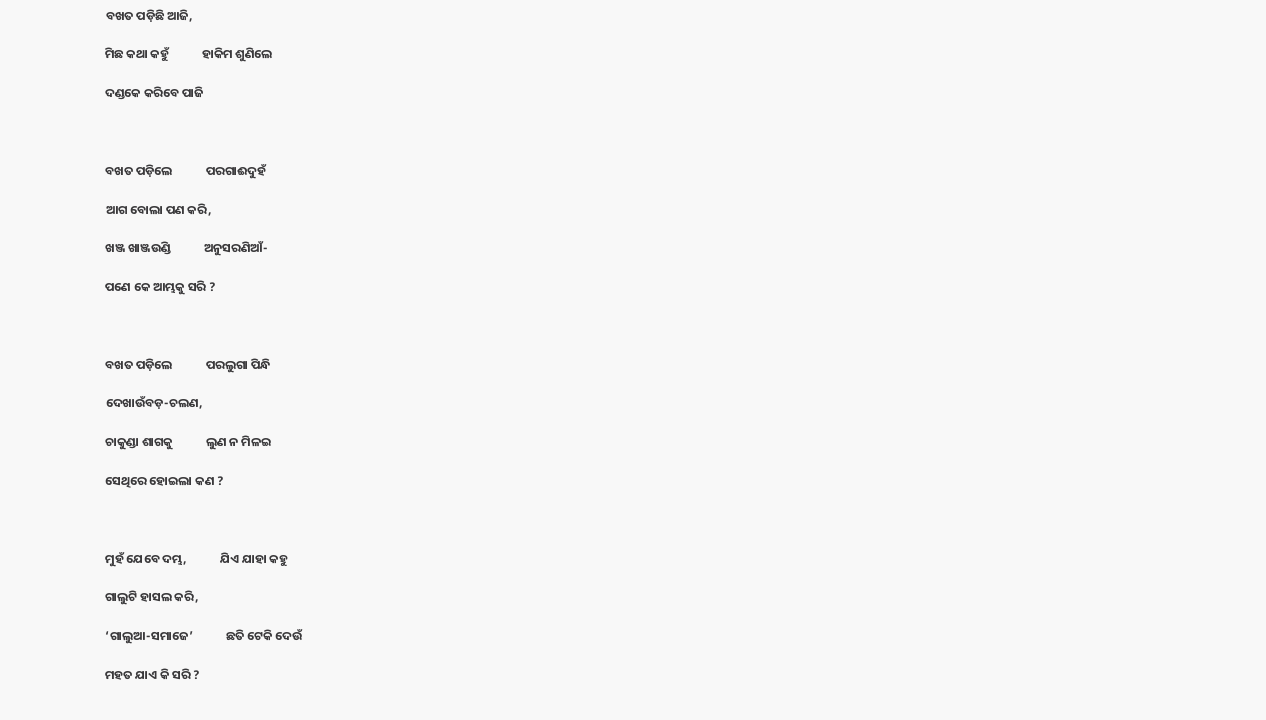ବଖତ ପଡ଼ିଛି ଆଜି,

ମିଛ କଥା କହୁଁ            ହାକିମ ଶୁଣିଲେ

ଦଣ୍ଡକେ କରିବେ ପାଜି



ବଖତ ପଡ଼ିଲେ            ପରଗାଈଦୁହଁ

ଆଗ ବୋଲା ପଣ କରି,

ଖଞ୍ଜ ଖାଞ୍ଜଉଣ୍ଡି            ଅନୁସରଣିଆଁ-

ପଣେ କେ ଆମ୍ଭକୁ ସରି ?



ବଖତ ପଡ଼ିଲେ            ପରଲୁଗା ପିନ୍ଧି

ଦେଖାଉଁବଡ଼-ଚଲଣ,

ଚାକୁଣ୍ଡା ଶାଗକୁ            ଲୁଣ ନ ମିଳଇ

ସେଥିରେ ହୋଇଲା କଣ ?



ମୁହଁ ଯେବେ ଦମ୍ଭ,            ଯିଏ ଯାହା କହୁ

ଗାଲୁଟି ହାସଲ କରି,

‘ଗାଲୁଆ-ସମାଜେ’            ଛତି ଟେକି ଦେଉଁ

ମହତ ଯାଏ କି ସରି ?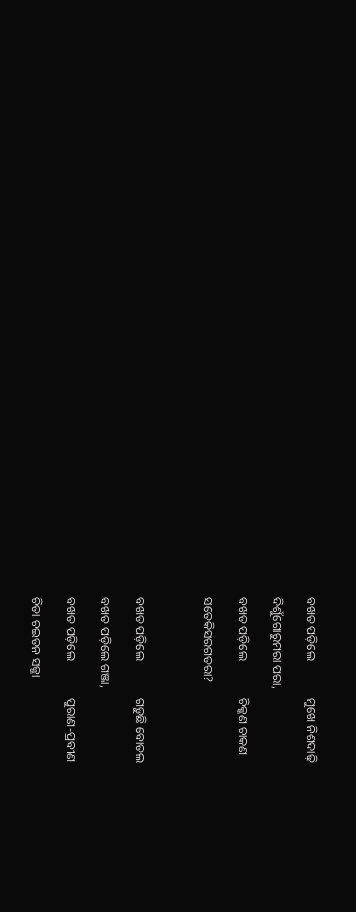ବଖତ ପଡ଼ିଲେ            ମୁଖେ ନିଶଦାଢ଼ି

ଦିଶୁଁଗୋରୁମରା ପରା,

ବଖତ ପଡ଼ିଲେ            ଚିକ୍କଣ ଚାକଣ

ସତେକିସରଗତରା?



ବଖତ ପଡ଼ିଲେ            ଗଡ଼ୁଛି ବୋତଲ

ବଖତ ପଡ଼ିଲେ ଗଞ୍ଜା,

ବଖତ ପଡ଼ିଲେ            ପୁରାଣ-ପ୍ରବୀଣ

ଚିତା ଚଇତନ ସଜ୍ଜା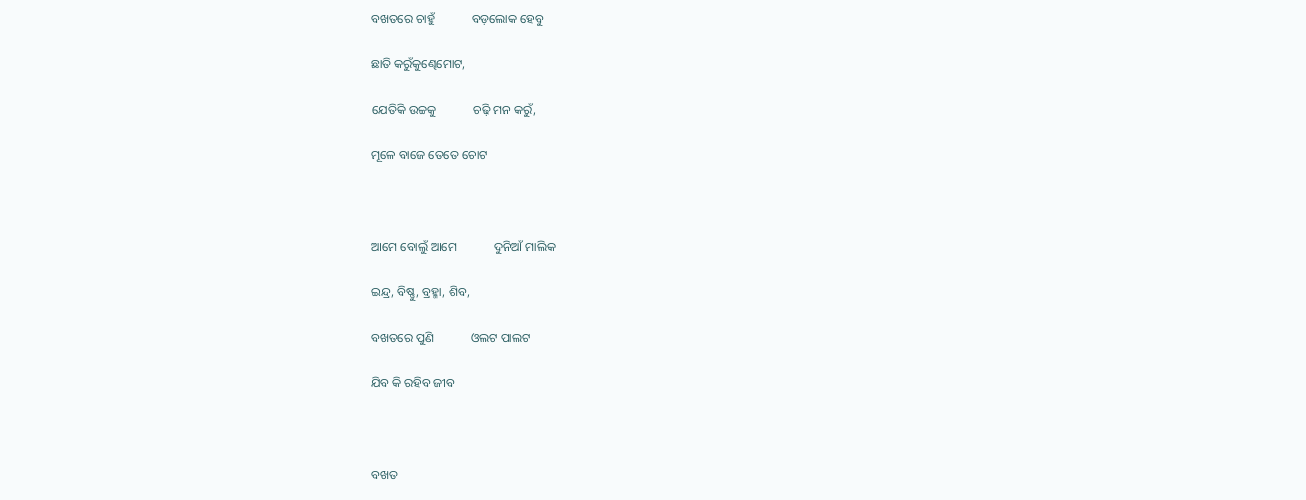ବଖତରେ ଚାହୁଁ            ବଡ଼ଲୋକ ହେବୁ

ଛାତି କରୁଁକୁଣ୍ଢେମୋଟ,

ଯେତିକି ଉଚ୍ଚକୁ            ଚଢ଼ି ମନ କରୁଁ,

ମୂଳେ ବାଜେ ତେତେ ଚୋଟ



ଆମେ ବୋଲୁଁ ଆମେ            ଦୁନିଆଁ ମାଲିକ

ଇନ୍ଦ୍ର, ବିଷ୍ଣୁ, ବ୍ରହ୍ମା, ଶିବ,

ବଖତରେ ପୁଣି            ଓଲଟ ପାଲଟ

ଯିବ କି ରହିବ ଜୀବ



ବଖତ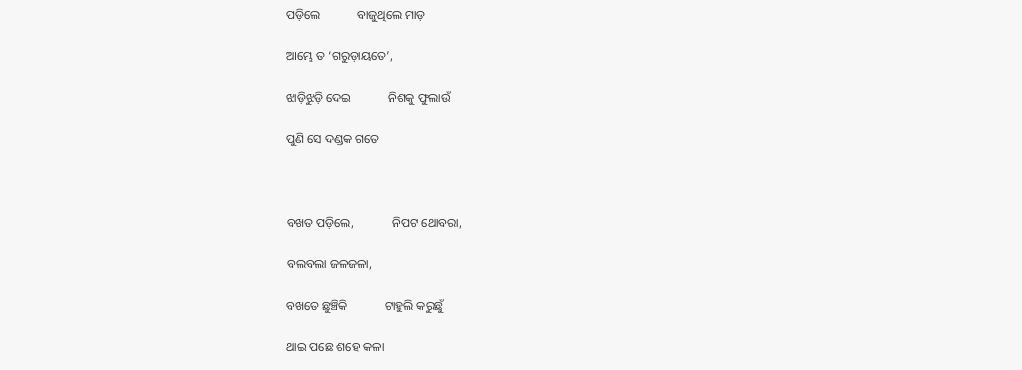ପଡ଼ିଲେ            ବାଜୁଥିଲେ ମାଡ଼

ଆମ୍ଭେ ତ ‘ଗରୁଡ଼ାୟତେ’,

ଝାଡ଼ିଝୁଡ଼ି ଦେଇ            ନିଶକୁ ଫୁଲାଉଁ

ପୁଣି ସେ ଦଣ୍ଡକ ଗତେ



ବଖତ ପଡ଼ିଲେ,            ନିପଟ ଥୋବରା,

ବଲବଲା ଜଳଜଳା,

ବଖତେ ଛୁଞ୍ଚିକି            ଟାହୁଲି କରୁଛୁଁ

ଥାଇ ପଛେ ଶହେ କଳା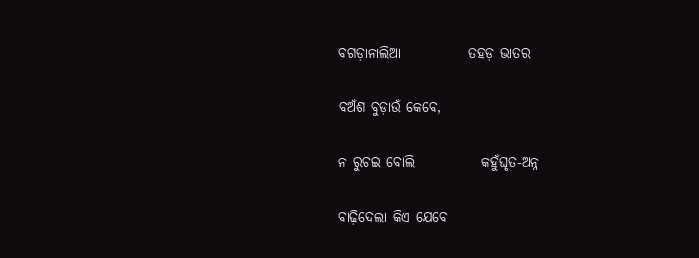ବଗଡ଼ାନାଲିଆ            ତହଡ଼ ଭାତର

ବଅଁଶ ବୁଡ଼ାଉଁ କେବେ,

ନ ରୁଚଇ ବୋଲି            କହୁଁଘୃତ-ଅନ୍ନ

ବାଢ଼ିଦେଲା କିଏ ଯେବେ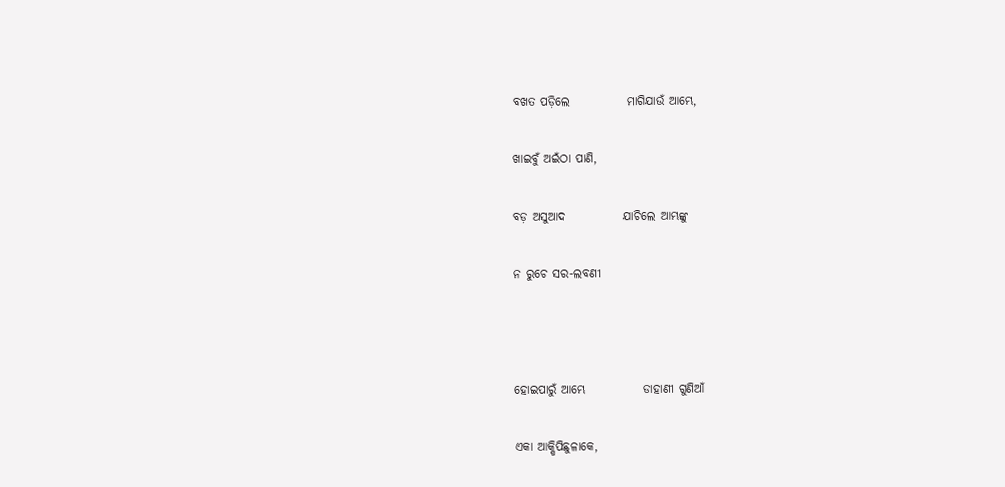ବଖତ ପଡ଼ିଲେ            ମାଗିଯାଉଁ ଆମ୍ଭେ,

ଖାଇବୁଁ ଅଇଁଠା ପାଣି,

ବଡ଼ ଅସୁଆଦ            ଯାଚିଲେ ଆମ୍ଭଙ୍କୁ

ନ ରୁଚେ ସର-ଲବଣୀ



ହୋଇପାରୁଁ ଆମ୍ଭେ            ଡାହାଣୀ ଗୁଣିଆଁ

ଏକା ଆକ୍ଷିପିଛୁଳାକେ,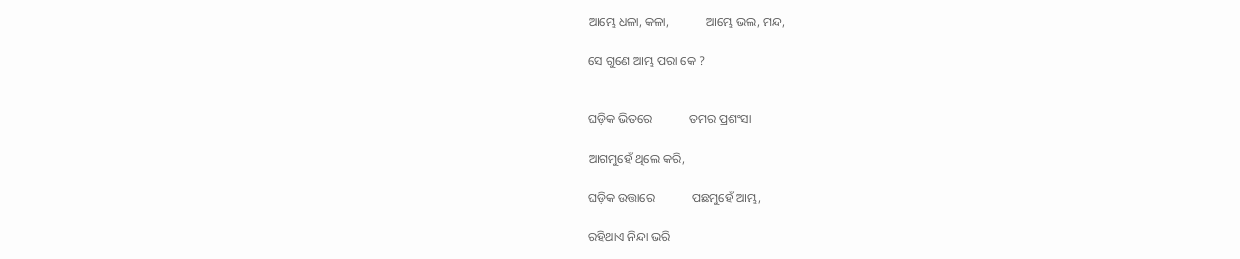ଆମ୍ଭେ ଧଳା, କଳା,            ଆମ୍ଭେ ଭଲ, ମନ୍ଦ,

ସେ ଗୁଣେ ଆମ୍ଭ ପରା କେ ?


ଘଡ଼ିକ ଭିତରେ            ତମର ପ୍ରଶଂସା

ଆଗମୁହେଁ ଥିଲେ କରି,

ଘଡ଼ିକ ଉତ୍ତାରେ            ପଛମୁହେଁ ଆମ୍ଭ,

ରହିଥାଏ ନିନ୍ଦା ଭରି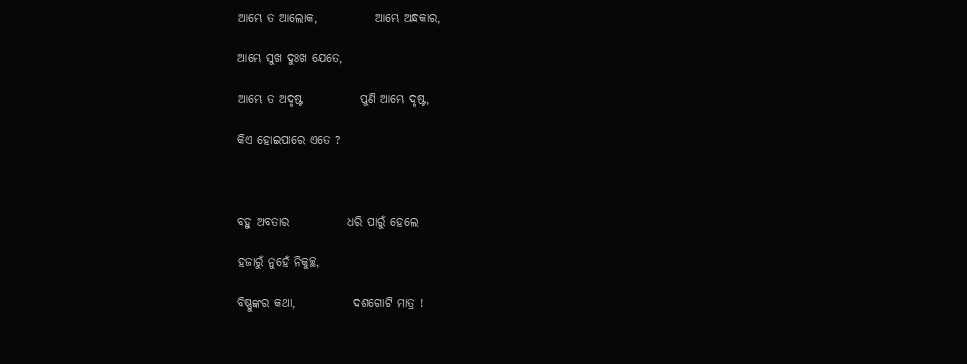ଆମ୍ଭେ ତ ଆଲୋକ,            ଆମ୍ଭେ ଅନ୍ଧକାର,

ଆମ୍ଭେ ସୁଖ ଦୁଃଖ ଯେତେ,

ଆମ୍ଭେ ତ ଅଦୃଷ୍ଟ            ପୁଣି ଆମ୍ଭେ ଦୃଷ୍ଟ,

କିଏ ହୋଇପାରେ ଏତେ ?



ବହୁ ଅବତାର            ଧରି ପାରୁଁ ହେଲେ

ହଜାରୁଁ ନୁହେଁ ନିକୁଚ୍ଛ,

ବିଷ୍ଣୁଙ୍କର କଥା,            ଦଶଗୋଟି ମାତ୍ର !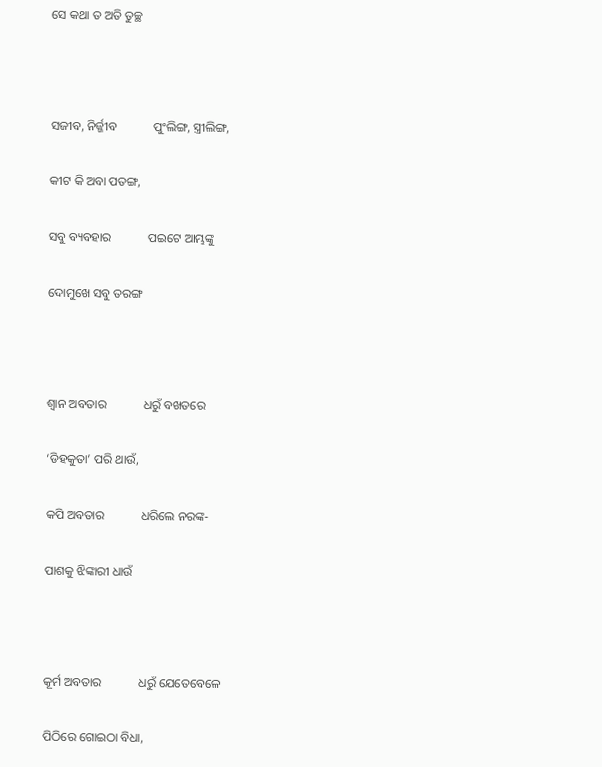ସେ କଥା ତ ଅତି ତୁଚ୍ଛ



ସଜୀବ, ନିର୍ଜ୍ଜୀବ            ପୁଂଲିଙ୍ଗ, ସ୍ତ୍ରୀଲିଙ୍ଗ,

କୀଟ କି ଅବା ପତଙ୍ଗ,

ସବୁ ବ୍ୟବହାର            ପଇଟେ ଆମ୍ଭଙ୍କୁ

ଦୋମୁଖେ ସବୁ ତରଙ୍ଗ



ଶ୍ୱାନ ଅବତାର            ଧରୁଁ ବଖତରେ

‘ଡିହକୁତା’ ପରି ଥାଉଁ,

କପି ଅବତାର            ଧରିଲେ ନରଙ୍କ-

ପାଶକୁ ଝିଙ୍କାରୀ ଧାଉଁ



କୂର୍ମ ଅବତାର            ଧରୁଁ ଯେତେବେଳେ

ପିଠିରେ ଗୋଇଠା ବିଧା,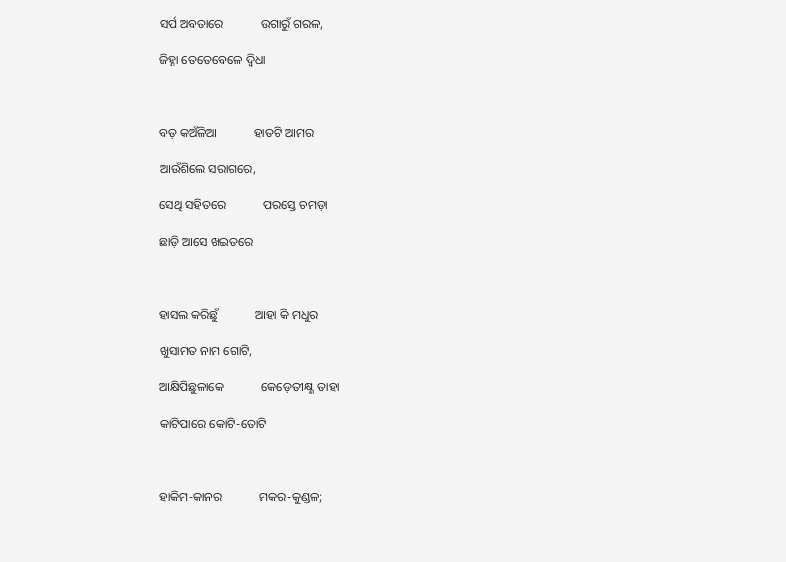ସର୍ପ ଅବତାରେ            ଉଗାରୁଁ ଗରଳ,

ଜିହ୍ନା ତେତେବେଳେ ଦ୍ୱିଧା



ବଡ଼ କଅଁଳିଆ            ହାତଟି ଆମର

ଆଉଁଶିଲେ ସରାଗରେ,

ସେଥି ସହିତରେ            ପରସ୍ତେ ଚମଡ଼ା

ଛାଡ଼ି ଆସେ ଖଇତରେ



ହାସଲ କରିଛୁଁ            ଆହା କି ମଧୁର

ଖୁସାମତ ନାମ ଗୋଟି,

ଆକ୍ଷିପିଛୁଳାକେ            କେଡ଼େତୀକ୍ଷ୍ଣ ତାହା

କାଟିପାରେ କୋଟି-ତୋଟି



ହାକିମ-କାନର            ମକର-କୁଣ୍ଡଳ;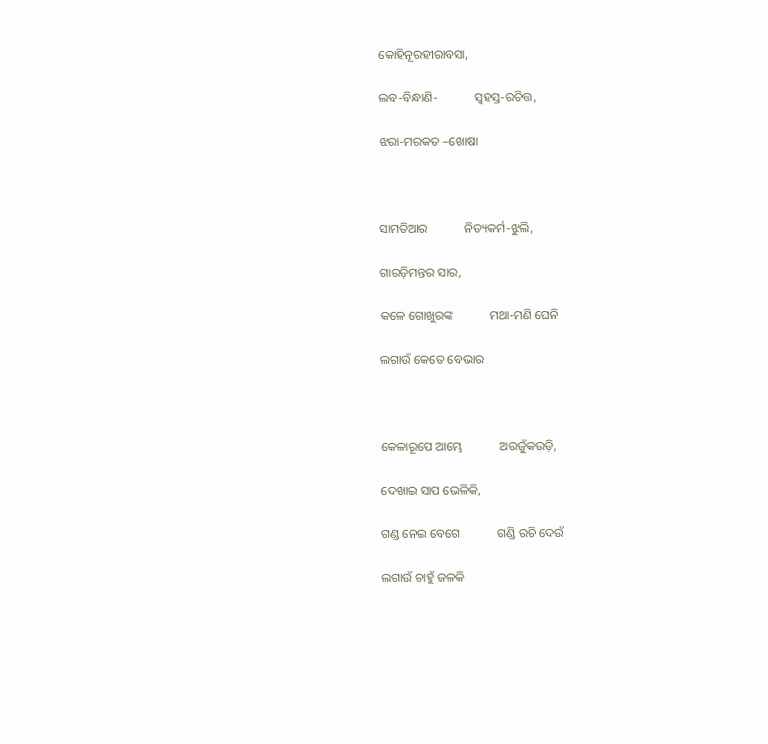କୋହିନୂରହୀରାବସା,

ଲବ-ବିନ୍ଧାଣି-            ସ୍ୱହସ୍ତ-ରଚିତ୍ତ,

ଝରା-ମରକତ –ଖୋଷା



ସାମତିଆର            ନିତ୍ୟକର୍ମ-ଝୁଲି,

ଗାରଡ଼ିମନ୍ତର ସାର,

କଳେ ଗୋଖୁରଙ୍କ            ମଥା-ମଣି ଘେନି

ଲଗାଉଁ କେତେ ବେଭାର



କେଳାରୂପେ ଆମ୍ଭେ            ଅରଜୁଁକଉଡ଼ି,

ଦେଖାଇ ସାପ ଭେଳିକି,

ଗଣ୍ଡ ନେଇ ବେଗେ            ଗଣ୍ଡି ରଚି ଦେଉଁ

ଲଗାଉଁ ଚାହୁଁ ଜଳକି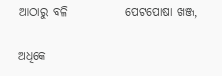ଆଠାରୁ ବଳି            ପେଟପୋଷା ଖଞ୍ଜ,

ଅଧିକେ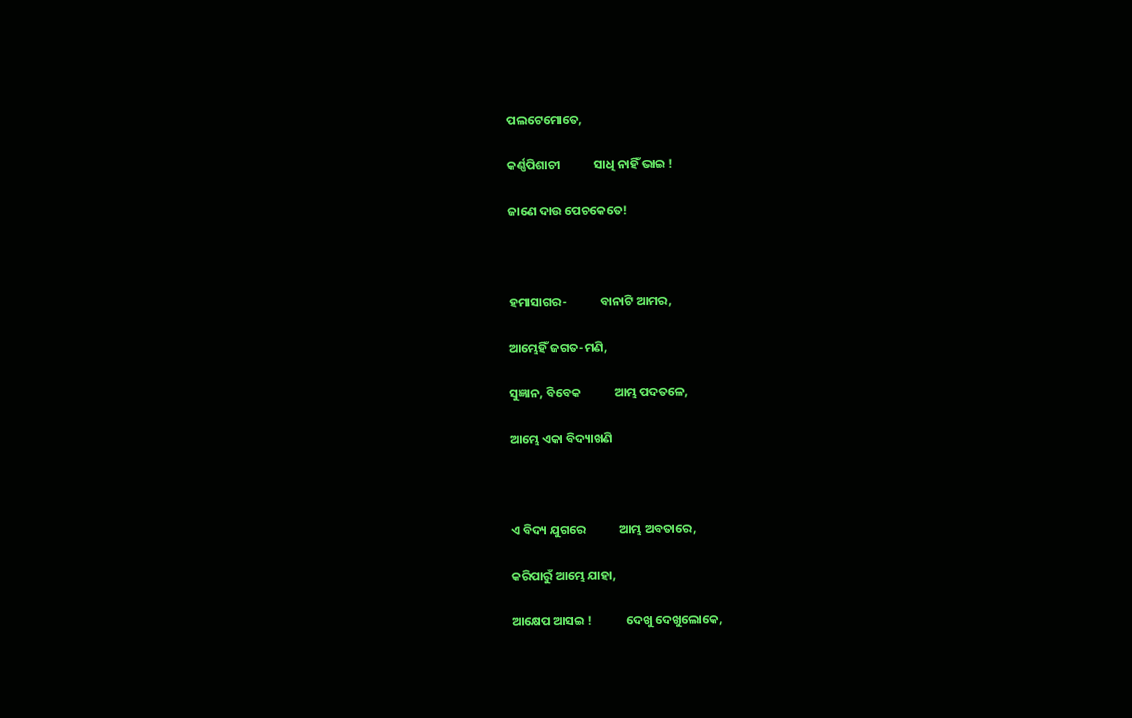ପଲଟେମୋତେ,

କର୍ଣ୍ଣପିଶାଚୀ            ସାଧି ନାହିଁ ଭାଇ !

ଜାଣେ ଦାଉ ପେଚକେତେ!



ହମାସାଗର-            ବାନାଟି ଆମର,

ଆମ୍ଭେହିଁ ଜଗତ-ମଣି,

ସୁଜ୍ଞାନ, ବିବେକ            ଆମ୍ଭ ପଦତଳେ,

ଆମ୍ଭେ ଏକା ବିଦ୍ୟାଖଣି



ଏ ବିଦ୍ୟ ଯୁଗରେ            ଆମ୍ଭ ଅବତାରେ,

କରିପାରୁଁ ଆମ୍ଭେ ଯାହା,

ଆକ୍ଷେପ ଆସଇ !            ଦେଖୁ ଦେଖୁଲୋକେ,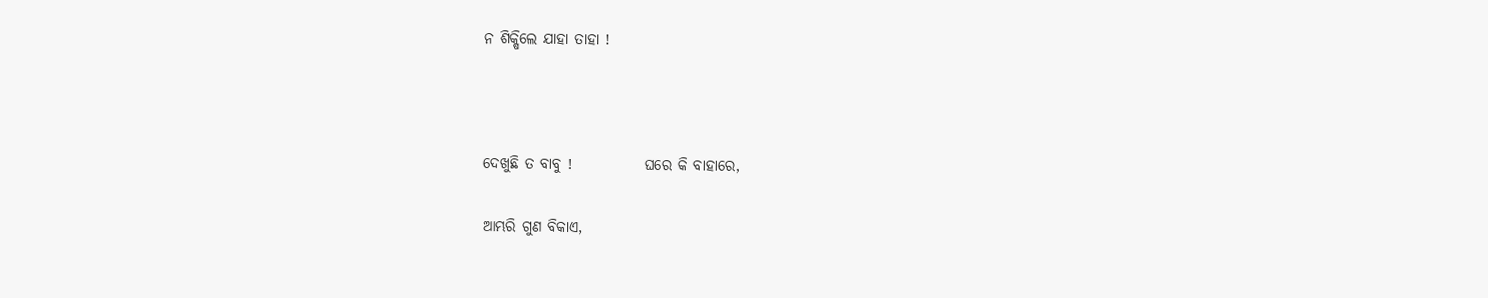ନ ଶିକ୍ଷିଲେ ଯାହା ତାହା !



ଦେଖୁଛି ତ ବାବୁ !            ଘରେ କି ବାହାରେ,

ଆମ୍ଭରି ଗୁଣ ବିକାଏ,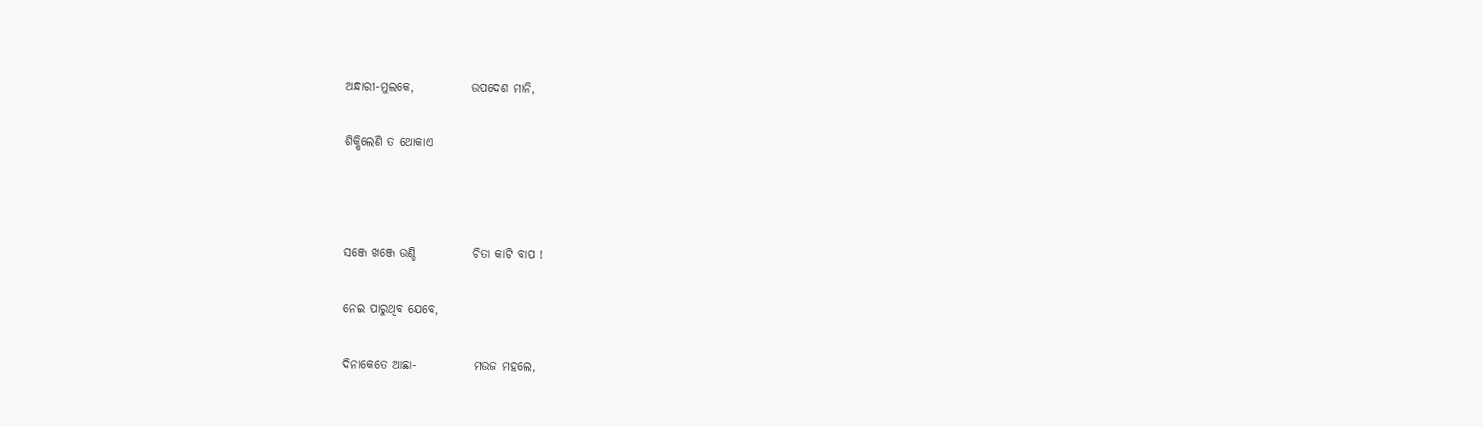ଅନ୍ଧାରୀ-ମୁଲକେ,            ଉପଦେଶ ମାନି,

ଶିକ୍ଷିଲେଣି ତ ଥୋକାଏ



ସଞ୍ଜେ ଖଞ୍ଜେ ଉଣ୍ଡି            ଚିତା କାଟି ବାପ !

ନେଇ ପାରୁଥିବ ଯେବେ,

ଦିନାକେତେ ଆଛା-            ମଉଜ ମହଲେ,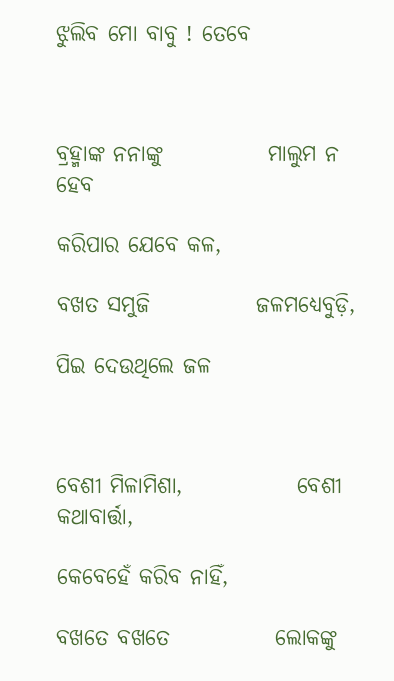ଝୁଲିବ ମୋ ବାବୁ ! ତେବେ



ବ୍ରହ୍ମାଙ୍କ ନନାଙ୍କୁ            ମାଲୁମ ନ ହେବ

କରିପାର ଯେବେ କଳ,

ବଖତ ସମୁଜି            ଜଳମଧ୍ୟେବୁଡ଼ି,

ପିଇ ଦେଉଥିଲେ ଜଳ



ବେଶୀ ମିଳାମିଶା,             ବେଶୀ କଥାବାର୍ତ୍ତା,

କେବେହେଁ କରିବ ନାହିଁ,

ବଖତେ ବଖତେ            ଲୋକଙ୍କୁ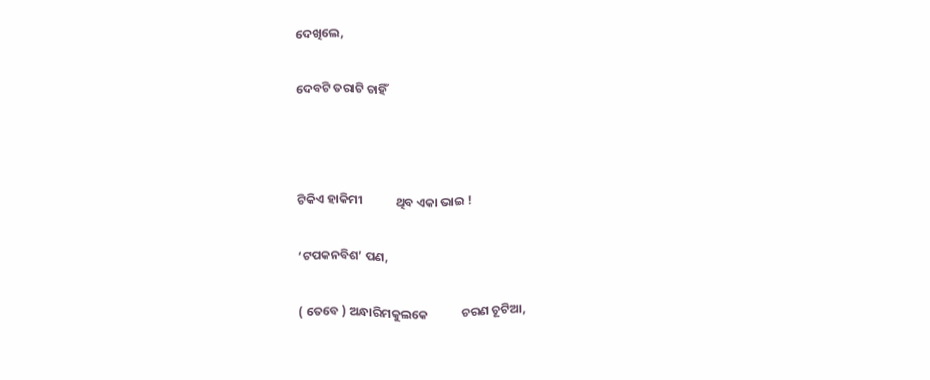ଦେଖିଲେ,

ଦେବଟି ତରାଟି ଚାହିଁ



ଟିକିଏ ହାକିମୀ            ଥିବ ଏକା ଭାଇ !

‘ଟପକନବିଶ’ ପଣ,

( ତେବେ ) ଅନ୍ଧାରିମକୁଲକେ            ଚରଣ ଚୂଟିଆ,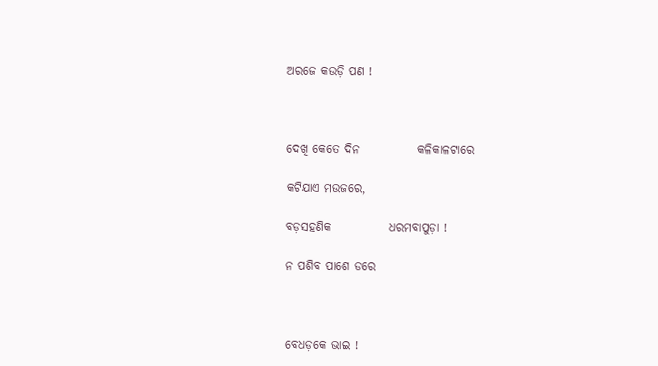ଅରଜେ କଉଡ଼ି ପଣ !



ଦେଖି କେତେ ଦିନ            କଳିକାଳଟାରେ

କଟିଯାଏ ମଉଜରେ,

ବଡ଼ସହଣିକ            ଧରମବାପୁଡ଼ା !

ନ ପଶିବ ପାଶେ ଡରେ



ବେଧଡ଼କେ ଭାଇ !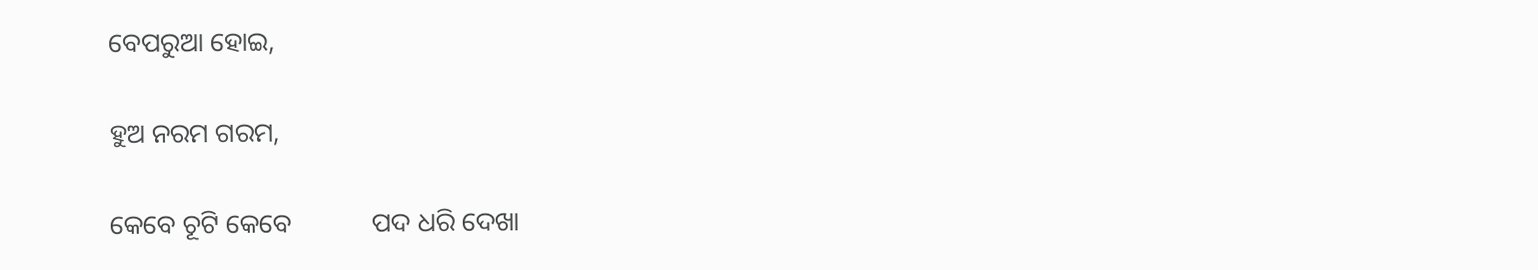ବେପରୁଆ ହୋଇ,

ହୁଅ ନରମ ଗରମ,

କେବେ ଚୂଟି କେବେ            ପଦ ଧରି ଦେଖା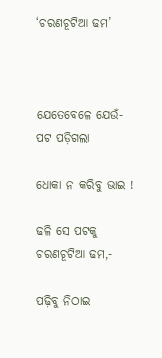‘ଚରଣଚୂଟିଆ ଢମ’



ଯେତେବେଳେ ଯେଉଁ-            ପଟ ପଡ଼ିଗଲା

ଧୋକା ନ କରିବୁ ଭାଇ !

ଢଳି ସେ ପଟକୁ            ଚରଣଚୂଟିଆ ଢମ,-

ପଢ଼ିବୁ ନିଠାଇ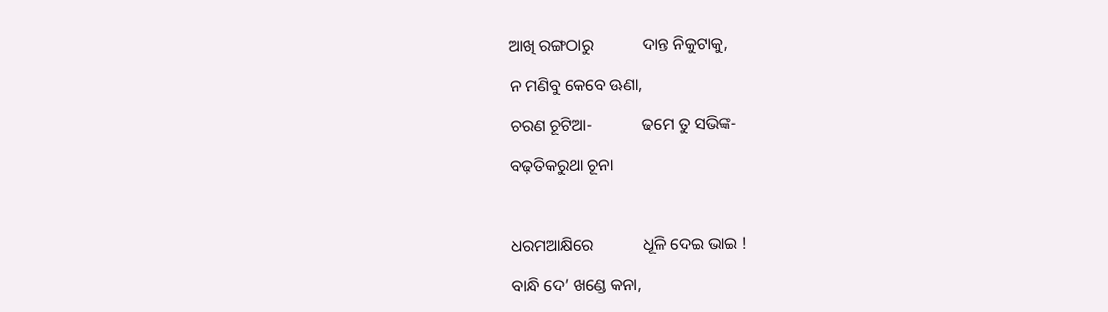ଆଖି ରଙ୍ଗଠାରୁ            ଦାନ୍ତ ନିକୁଟାକୁ,

ନ ମଣିବୁ କେବେ ଊଣା,

ଚରଣ ଚୂଟିଆ-            ଢମେ ତୁ ସଭିଙ୍କ-

ବଢ଼ତିକରୁଥା ଚୂନା



ଧରମଆକ୍ଷିରେ            ଧୂଳି ଦେଇ ଭାଇ !

ବାନ୍ଧି ଦେ’ ଖଣ୍ଡେ କନା,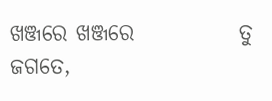ଖଞ୍ଜରେ ଖଞ୍ଜରେ            ତୁ ଜଗତେ,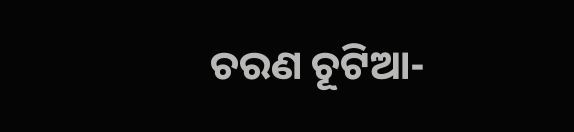ଚରଣ ଚୂଟିଆ-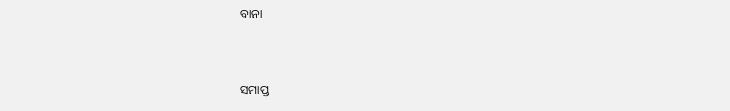ବାନା



ସମାପ୍ତ